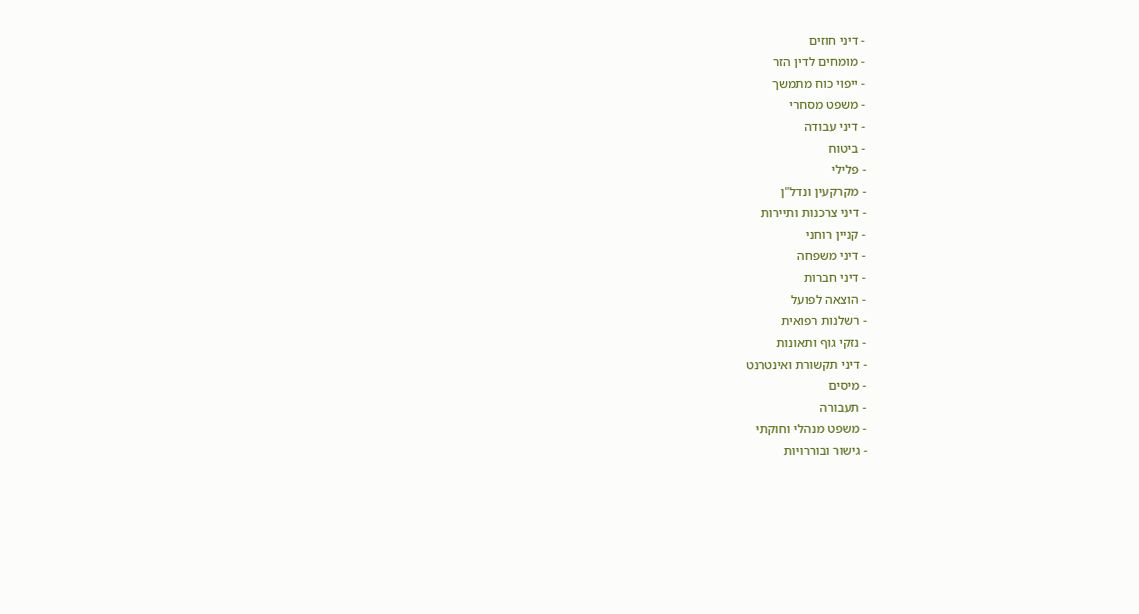- דיני חוזים
- מומחים לדין הזר
- ייפוי כוח מתמשך
- משפט מסחרי
- דיני עבודה
- ביטוח
- פלילי
- מקרקעין ונדל"ן
- דיני צרכנות ותיירות
- קניין רוחני
- דיני משפחה
- דיני חברות
- הוצאה לפועל
- רשלנות רפואית
- נזקי גוף ותאונות
- דיני תקשורת ואינטרנט
- מיסים
- תעבורה
- משפט מנהלי וחוקתי
- גישור ובוררויות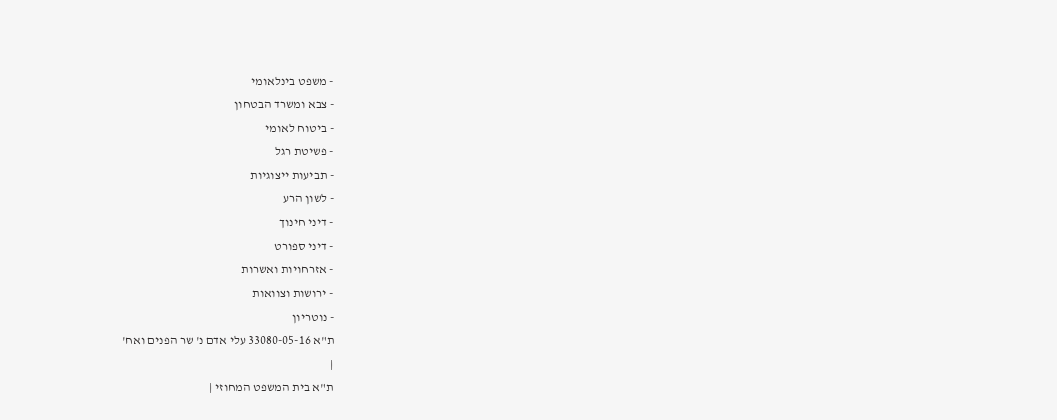- משפט בינלאומי
- צבא ומשרד הבטחון
- ביטוח לאומי
- פשיטת רגל
- תביעות ייצוגיות
- לשון הרע
- דיני חינוך
- דיני ספורט
- אזרחויות ואשרות
- ירושות וצוואות
- נוטריון
ת"א 33080-05-16 עלי אדם נ' שר הפנים ואח'
|
ת"א בית המשפט המחוזי |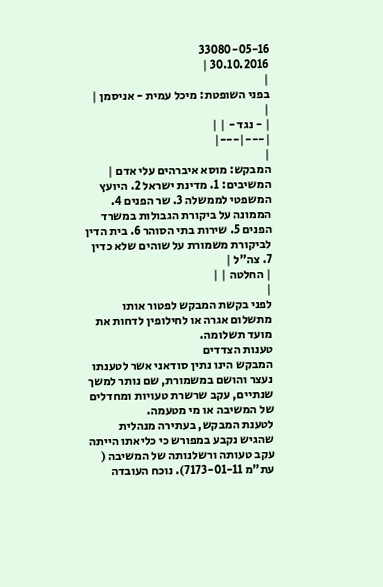33080-05-16
30.10.2016 |
|
בפני השופטת: מיכל עמית - אניסמן |
|
| - נגד - | |
|---|---|
|
המבקש: מוסא איברהים עלי אדם |
המשיבים: 1. מדינת ישראל 2. היועץ המשפטי לממשלה 3. שר הפנים 4. הממונה על ביקורת הגבולות במשרד הפנים 5. שירות בתי הסוהר 6. בית הדין לביקורת משמורת על שוהים שלא כדין 7. צה"ל |
| החלטה | |
|
לפני בקשת המבקש לפטור אותו מתשלום אגרה או לחילופין לדחות את מועד תשלומה.
טענות הצדדים
המבקש הינו נתין סודאני אשר לטענתו נעצר והושם במשמורת, שם נותר למשך שנתיים, עקב שרשרת טעויות ומחדלים של המשיבה או מי מטעמה.
לטענת המבקש, בעתירה מנהלית שהגיש נקבע במפורש כי כליאתו הייתה עקב טעותה ורשלנותה של המשיבה ( עת"מ 7173-01-11). נוכח העובדה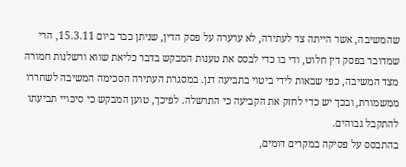שהמשיבה, אשר הייתה צד לעתירה, לא ערערה על פסק הדין, שניתן כבר ביום 15.3.11, הרי שמדובר בפסק דין חלוט, ודי בו כדי לבסס את טענות המבקש בדבר כליאת שווא ורשלנות חמורה מצד המשיבה, כפי שבאות לידי ביטוי בתביעה דנן. במסגרת העתירה הסכימה המשיבה לשחררו ממשמורת, ובכך יש כדי לחזק את הקביעה כי התרשלה. לפיכך, טוען המבקש כי סיכויי תביעתו להתקבל גבוהים.
בהתבסס על פסיקה במקרים דומים,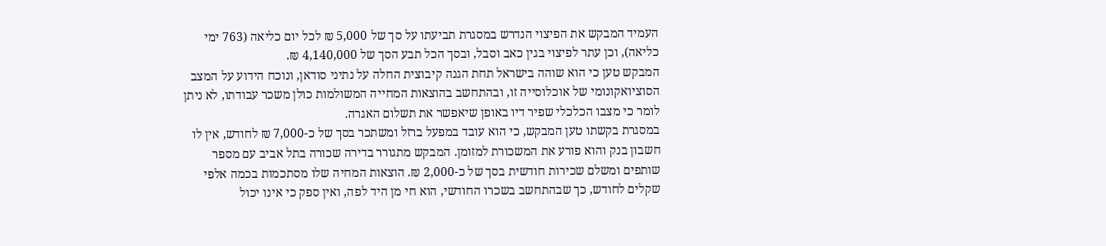העמיד המבקש את הפיצוי הנדרש במסגרת תביעתו על סך של 5,000 ₪ לכל יום כליאה (763 ימי כליאה), וכן עתר לפיצוי בגין כאב וסבל, ובסך הכל תבע הסך של 4,140,000 ₪.
המבקש טען כי הוא שוהה בישראל תחת הגנה קיבוצית החלה על נתיני סודאן, ונוכח הידוע על המצב הסוציואקונומי של אוכלוסייה זו, ובהתחשב בהוצאות המחייה המשולמות כולן משכר עבודתו, לא ניתן לומר כי מצבו הכלכלי שפיר דיו באופן שיאפשר את תשלום האגרה.
במסגרת בקשתו טען המבקש, כי הוא עובד במפעל ברזל ומשתכר בסך של כ-7,000 ₪ לחודש, אין לו חשבון בנק והוא פורע את המשכורת למזומן. המבקש מתגורר בדירה שכורה בתל אביב עם מספר שותפים ומשלם שכירות חודשית בסך של כ-2,000 ₪. הוצאות המחיה שלו מסתכמות בכמה אלפי שקלים לחודש, כך שבהתחשב בשכרו החודשי, הוא חי מן היד לפה, ואין ספק כי אינו יכול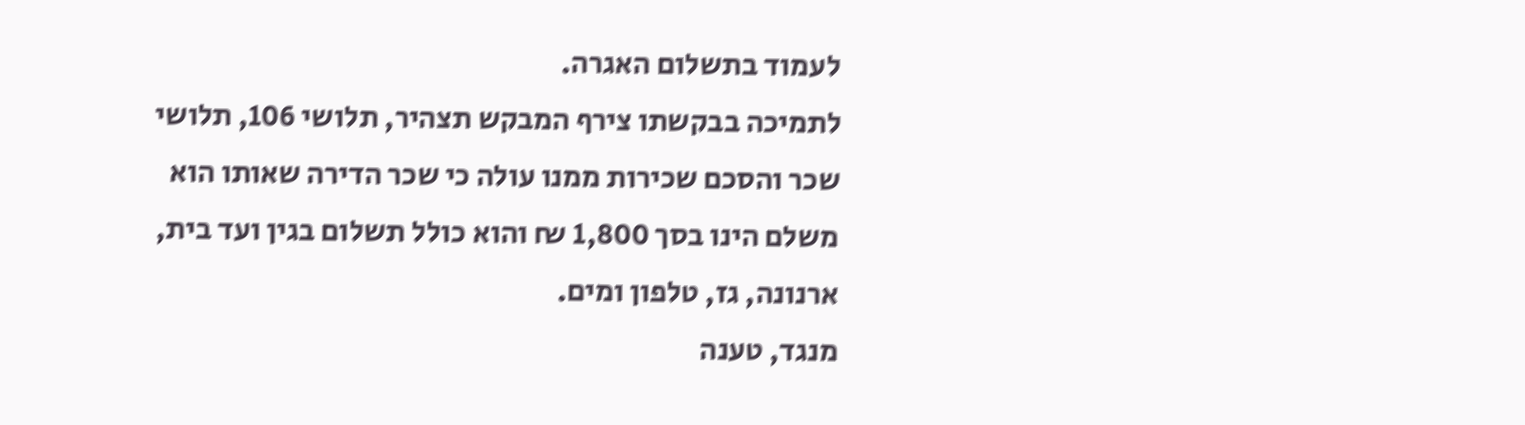לעמוד בתשלום האגרה.
לתמיכה בבקשתו צירף המבקש תצהיר, תלושי 106, תלושי שכר והסכם שכירות ממנו עולה כי שכר הדירה שאותו הוא משלם הינו בסך 1,800 ₪ והוא כולל תשלום בגין ועד בית, ארנונה, גז, טלפון ומים.
מנגד, טענה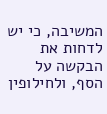המשיבה, כי יש לדחות את הבקשה על הסף, ולחילופין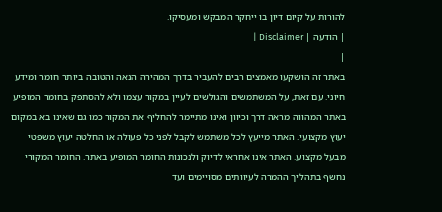להורות על קיום דיון בו ייחקר המבקש ומעסיקו.
| הודעה | Disclaimer |
|
באתר זה הושקעו מאמצים רבים להעביר בדרך המהירה הנאה והטובה ביותר חומר ומידע חיוני. עם זאת, על המשתמשים והגולשים לעיין במקור עצמו ולא להסתפק בחומר המופיע באתר המהווה מראה דרך וכיוון ואינו מתיימר להחליף את המקור כמו גם שאינו בא במקום יעוץ מקצועי. האתר מייעץ לכל משתמש לקבל לפני כל פעולה או החלטה יעוץ משפטי מבעל מקצוע. האתר אינו אחראי לדיוק ולנכונות החומר המופיע באתר. החומר המקורי נחשף בתהליך ההמרה לעיוותים מסויימים ועד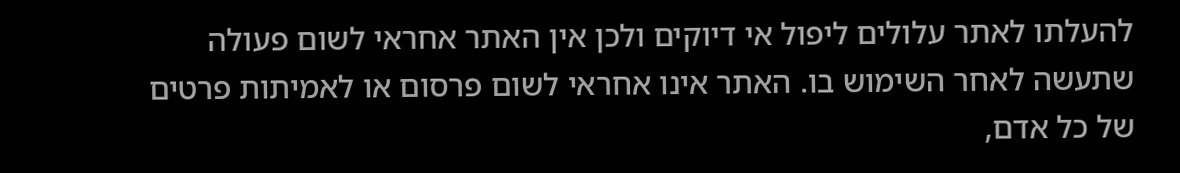להעלתו לאתר עלולים ליפול אי דיוקים ולכן אין האתר אחראי לשום פעולה שתעשה לאחר השימוש בו. האתר אינו אחראי לשום פרסום או לאמיתות פרטים של כל אדם,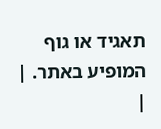תאגיד או גוף המופיע באתר. |
|